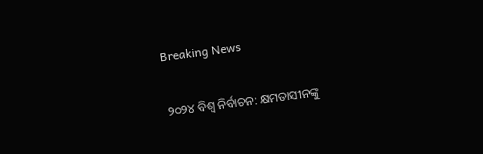Breaking News

୨୦୨୪ ବିଶ୍ବ ନିର୍ବାଚନ: କ୍ଷମତାସୀନଙ୍କୁ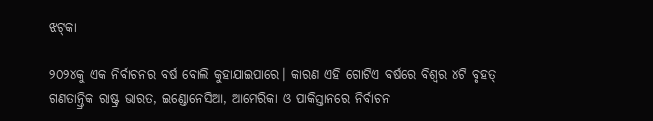ଝଟ୍‌କା

୨୦୨୪କୁ ଏକ ନିର୍ବାଚନର ବର୍ଷ ବୋଲି କୁହାଯାଇପାରେ। କାରଣ ଏହି ଗୋଟିଏ ବର୍ଷରେ ବିଶ୍ୱର ୪ଟି ବୃହତ୍ ଗଣତାନ୍ତ୍ରିକ ରାଷ୍ଟ୍ର ଭାରତ, ଇଣ୍ଡୋନେସିଆ, ଆମେରିକା ଓ ପାକିସ୍ତାନରେ ନିର୍ବାଚନ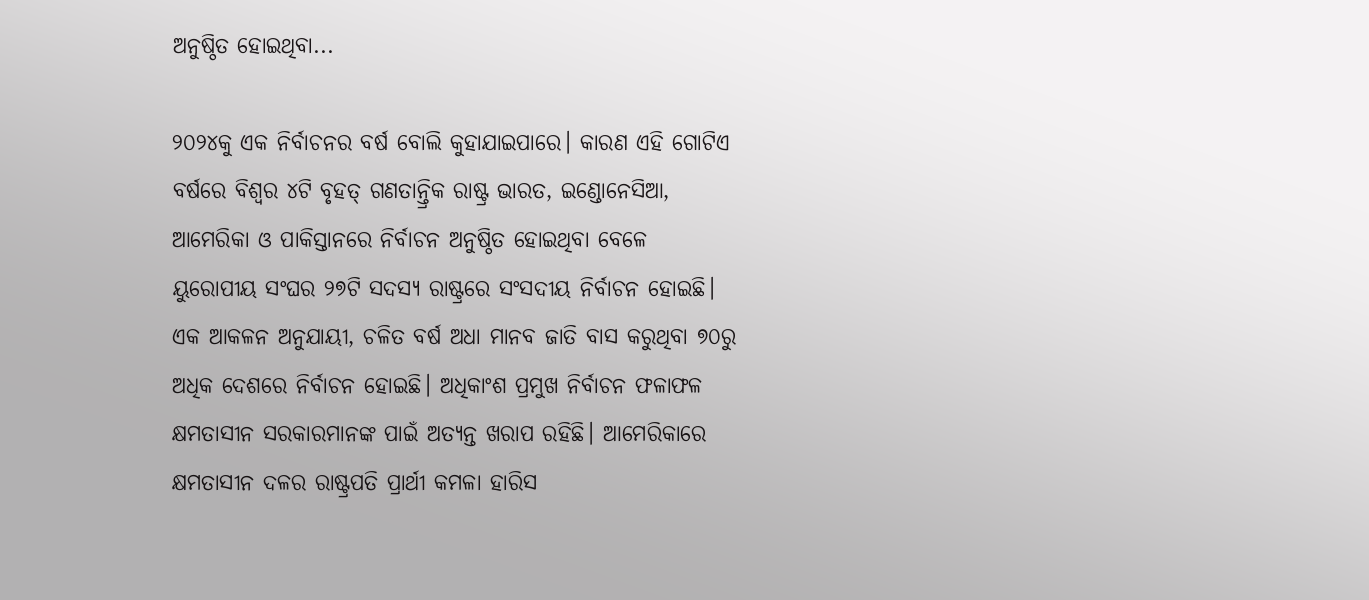ଅନୁଷ୍ଠିତ ହୋଇଥିବା...

୨୦୨୪କୁ ଏକ ନିର୍ବାଚନର ବର୍ଷ ବୋଲି କୁହାଯାଇପାରେ। କାରଣ ଏହି ଗୋଟିଏ ବର୍ଷରେ ବିଶ୍ୱର ୪ଟି ବୃହତ୍ ଗଣତାନ୍ତ୍ରିକ ରାଷ୍ଟ୍ର ଭାରତ, ଇଣ୍ଡୋନେସିଆ, ଆମେରିକା ଓ ପାକିସ୍ତାନରେ ନିର୍ବାଚନ ଅନୁଷ୍ଠିତ ହୋଇଥିବା ବେଳେ ୟୁରୋପୀୟ ସଂଘର ୨୭ଟି ସଦସ୍ୟ ରାଷ୍ଟ୍ରରେ ସଂସଦୀୟ ନିର୍ବାଚନ ହୋଇଛି। ଏକ ଆକଳନ ଅନୁଯାୟୀ, ଚଳିତ ବର୍ଷ ଅଧା ମାନବ ଜାତି ବାସ କରୁଥିବା ୭୦ରୁ ଅଧିକ ଦେଶରେ ନିର୍ବାଚନ ହୋଇଛି। ଅଧିକାଂଶ ପ୍ରମୁଖ ନିର୍ବାଚନ ଫଳାଫଳ କ୍ଷମତାସୀନ ସରକାରମାନଙ୍କ ପାଇଁ ଅତ୍ୟନ୍ତ ଖରାପ ରହିଛି। ଆମେରିକାରେ କ୍ଷମତାସୀନ ଦଳର ରାଷ୍ଟ୍ରପତି ପ୍ରାର୍ଥୀ କମଳା ହାରିସ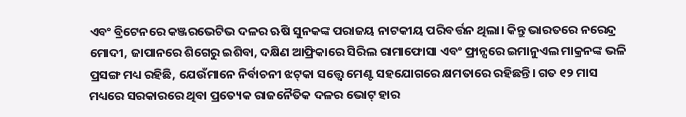ଏବଂ ବ୍ରିଟେନରେ କଞ୍ଜରଭେଟିଭ ଦଳର ଋଷି ସୁନକଙ୍କ ପରାଜୟ ନାଟକୀୟ ପରିବର୍ତ୍ତନ ଥିଲା। କିନ୍ତୁ ଭାରତରେ ନରେନ୍ଦ୍ର ମୋଦୀ, ଜାପାନରେ ଶିଗେରୁ ଇଶିବା, ଦକ୍ଷିଣ ଆଫ୍ରିକାରେ ସିରିଲ ରାମାଫୋସା ଏବଂ ଫ୍ରାନ୍ସରେ ଇମାନୁଏଲ ମାକ୍ରନଙ୍କ ଭଳି ପ୍ରସଙ୍ଗ ମଧ୍ୟ ରହିଛି, ଯେଉଁମାନେ ନିର୍ବାଚନୀ ଝଟ୍‌କା ସତ୍ତ୍ୱେ ମେଣ୍ଟ ସହଯୋଗରେ କ୍ଷମତାରେ ରହିଛନ୍ତି। ଗତ ୧୨ ମାସ ମଧ୍ୟରେ ସରକାରରେ ଥିବା ପ୍ରତ୍ୟେକ ରାଜନୈତିକ ଦଳର ଭୋଟ୍ ହାର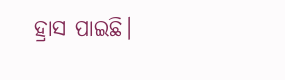ହ୍ରାସ ପାଇଛି।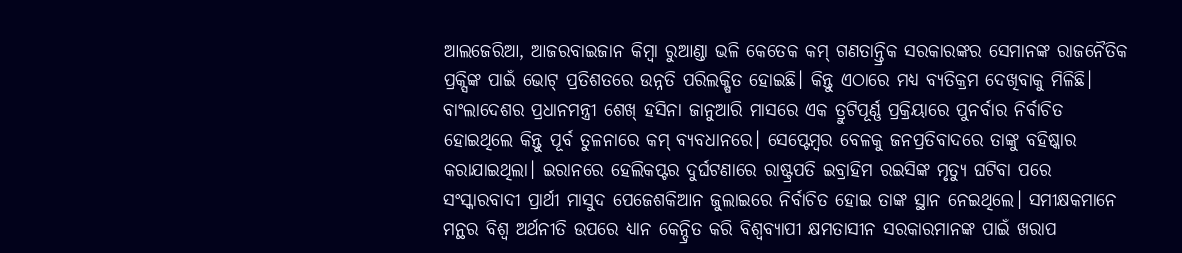ଆଲଜେରିଆ, ଆଜରବାଇଜାନ କିମ୍ବା ରୁଆଣ୍ଡା ଭଳି କେତେକ କମ୍ ଗଣତାନ୍ତ୍ରିକ ସରକାରଙ୍କର ସେମାନଙ୍କ ରାଜନୈତିକ ପ୍ରକ୍ସିଙ୍କ ପାଇଁ ଭୋଟ୍ ପ୍ରତିଶତରେ ଉନ୍ନତି ପରିଲକ୍ଷିତ ହୋଇଛି। କିନ୍ତୁ ଏଠାରେ ମଧ୍ୟ ବ୍ୟତିକ୍ରମ ଦେଖିବାକୁ ମିଳିଛି। ବାଂଲାଦେଶର ପ୍ରଧାନମନ୍ତ୍ରୀ ଶେଖ୍‌ ହସିନା ଜାନୁଆରି ମାସରେ ଏକ ତ୍ରୁଟିପୂର୍ଣ୍ଣ ପ୍ରକ୍ରିୟାରେ ପୁନର୍ବାର ନିର୍ବାଚିତ ହୋଇଥିଲେ କିନ୍ତୁ ପୂର୍ବ ତୁଳନାରେ କମ୍ ବ୍ୟବଧାନରେ। ସେପ୍ଟେମ୍ବର ବେଳକୁ ଜନପ୍ରତିବାଦରେ ତାଙ୍କୁ ବହିଷ୍କାର କରାଯାଇଥିଲା। ଇରାନରେ ହେଲିକପ୍ଟର ଦୁର୍ଘଟଣାରେ ରାଷ୍ଟ୍ରପତି ଇବ୍ରାହିମ ରଇସିଙ୍କ ମୃତ୍ୟୁ ଘଟିବା ପରେ ସଂସ୍କାରବାଦୀ ପ୍ରାର୍ଥୀ ମାସୁଦ ପେଜେଶକିଆନ ଜୁଲାଇରେ ନିର୍ବାଚିତ ହୋଇ ତାଙ୍କ ସ୍ଥାନ ନେଇଥିଲେ। ସମୀକ୍ଷକମାନେ ମନ୍ଥର ବିଶ୍ୱ ଅର୍ଥନୀତି ଉପରେ ଧ୍ୟାନ କେନ୍ଦ୍ରିତ କରି ବିଶ୍ୱବ୍ୟାପୀ କ୍ଷମତାସୀନ ସରକାରମାନଙ୍କ ପାଇଁ ଖରାପ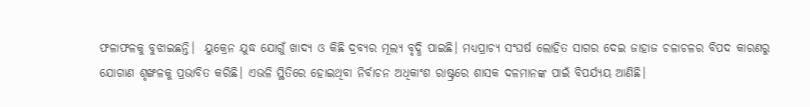ଫଳାଫଳକୁ ବୁଝାଇଛନ୍ତି।  ୟୁକ୍ରେନ ଯୁଦ୍ଧ ଯୋଗୁଁ ଖାଦ୍ୟ ଓ କିଛି ଦ୍ରବ୍ୟର ମୂଲ୍ୟ ବୃଦ୍ଧି ପାଇଛି। ମଧ୍ୟପ୍ରାଚ୍ୟ ସଂଘର୍ଷ ଲୋହିତ ସାଗର ଦେଇ ଜାହାଜ ଚଳାଚଳର ବିପଦ କାରଣରୁ ଯୋଗାଣ ଶୃଙ୍ଖଳକୁ ପ୍ରଭାବିତ କରିଛି। ଏଭଳି ସ୍ଥିତିରେ ହୋଇଥିବା ନିର୍ବାଚନ ଅଧିକାଂଶ ରାଷ୍ଟ୍ରରେ ଶାସକ ଦଳମାନଙ୍କ ପାଇଁ ବିପର୍ଯ୍ୟୟ ଆଣିଛି।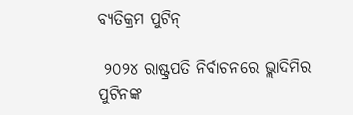ବ୍ୟତିକ୍ରମ ପୁଟିନ୍‌

 ୨୦୨୪ ରାଷ୍ଟ୍ରପତି ନିର୍ବାଚନରେ ଭ୍ଲାଦିମିର ପୁଟିନଙ୍କ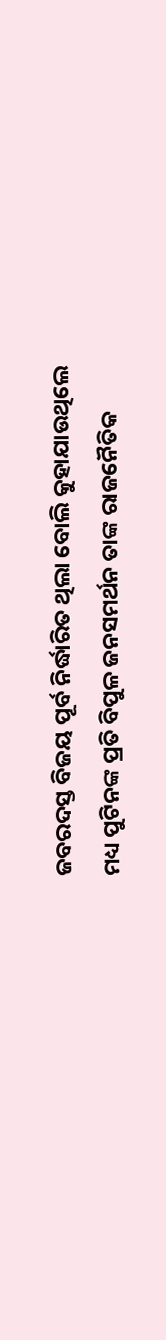ଜବରଦସ୍ତ ବିଜୟ ପୂର୍ବ ନିର୍ଦ୍ଧାରିତ ଥିଲା ବୋଲି କୁହାଯାଉଥିଲେ ମଧ୍ୟ ପୁଟିନଙ୍କ ପ୍ରତି ବିପୁଳ ଜନସମର୍ଥନ ତାଙ୍କ ରାଜନୈତିକ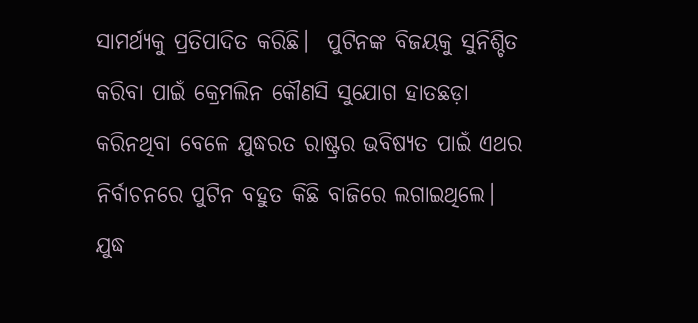ସାମର୍ଥ୍ୟକୁ ପ୍ରତିପାଦିତ କରିଛି।  ପୁଟିନଙ୍କ ବିଜୟକୁ ସୁନିଶ୍ଚିତ କରିବା ପାଇଁ କ୍ରେମଲିନ କୌଣସି ସୁଯୋଗ ହାତଛଡ଼ା କରିନଥିବା ବେଳେ ଯୁଦ୍ଧରତ ରାଷ୍ଟ୍ରର ଭବିଷ୍ୟତ ପାଇଁ ଏଥର ନିର୍ବାଚନରେ ପୁଟିନ ବହୁତ କିଛି ବାଜିରେ ଲଗାଇଥିଲେ।  ଯୁଦ୍ଧ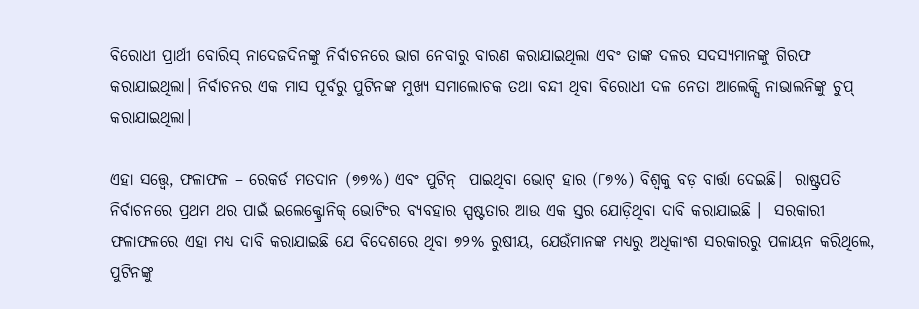ବିରୋଧୀ ପ୍ରାର୍ଥୀ ବୋରିସ୍ ନାଦେଜଦିନଙ୍କୁ ନିର୍ବାଚନରେ ଭାଗ ନେବାରୁ ବାରଣ କରାଯାଇଥିଲା ଏବଂ ତାଙ୍କ ଦଳର ସଦସ୍ୟମାନଙ୍କୁ ଗିରଫ କରାଯାଇଥିଲା। ନିର୍ବାଚନର ଏକ ମାସ ପୂର୍ବରୁ ପୁଟିନଙ୍କ ମୁଖ୍ୟ ସମାଲୋଚକ ତଥା ବନ୍ଦୀ ଥିବା ବିରୋଧୀ ଦଳ ନେତା ଆଲେକ୍ସି ନାଭାଲନିଙ୍କୁ ଚୁପ୍ କରାଯାଇଥିଲା।

ଏହା ସତ୍ତ୍ୱେ, ଫଳାଫଳ – ରେକର୍ଡ ମତଦାନ (୭୭%) ଏବଂ ପୁଟିନ୍  ପାଇଥିବା ଭୋଟ୍ ହାର (୮୭%) ବିଶ୍ବକୁ ବଡ଼ ବାର୍ତ୍ତା ଦେଇଛି।  ରାଷ୍ଟ୍ରପତି ନିର୍ବାଚନରେ ପ୍ରଥମ ଥର ପାଇଁ ଇଲେକ୍ଟ୍ରୋନିକ୍ ଭୋଟିଂର ବ୍ୟବହାର ସ୍ପଷ୍ଟତାର ଆଉ ଏକ ସ୍ତର ଯୋଡ଼ିଥିବା ଦାବି କରାଯାଇଛି ।  ସରକାରୀ ଫଳାଫଳରେ ଏହା ମଧ୍ୟ ଦାବି କରାଯାଇଛି ଯେ ବିଦେଶରେ ଥିବା ୭୨% ରୁଷୀୟ, ଯେଉଁମାନଙ୍କ ମଧ୍ୟରୁ ଅଧିକାଂଶ ସରକାରରୁ ପଳାୟନ କରିଥିଲେ, ପୁଟିନଙ୍କୁ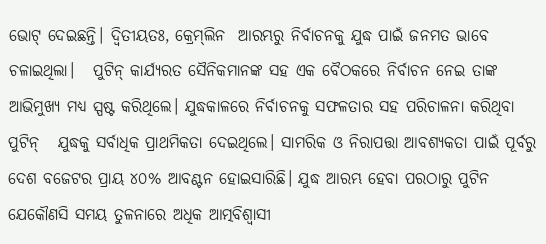ଭୋଟ୍ ଦେଇଛନ୍ତି। ଦ୍ବିତୀୟତଃ, କ୍ରେମ୍‌ଲିନ  ଆରମ୍ଭରୁ ନିର୍ବାଚନକୁ ଯୁଦ୍ଧ ପାଇଁ ଜନମତ ଭାବେ ଚଳାଇଥିଲା।   ପୁଟିନ୍ କାର୍ଯ୍ୟରତ ସୈନିକମାନଙ୍କ ସହ ଏକ ବୈଠକରେ ନିର୍ବାଚନ ନେଇ ତାଙ୍କ ଆଭିମୁଖ୍ୟ ମଧ୍ୟ ସ୍ପଷ୍ଟ କରିଥିଲେ। ଯୁଦ୍ଧକାଳରେ ନିର୍ବାଚନକୁ ସଫଳତାର ସହ ପରିଚାଳନା କରିଥିବା ପୁଟିନ୍   ଯୁଦ୍ଧକୁ ସର୍ବାଧିକ ପ୍ରାଥମିକତା ଦେଇଥିଲେ। ସାମରିକ ଓ ନିରାପତ୍ତା ଆବଶ୍ୟକତା ପାଇଁ ପୂର୍ବରୁ ଦେଶ ବଜେଟର ପ୍ରାୟ ୪୦% ଆବଣ୍ଟନ ହୋଇସାରିଛି। ଯୁଦ୍ଧ ଆରମ୍ଭ ହେବା ପରଠାରୁ ପୁଟିନ ଯେକୌଣସି ସମୟ ତୁଳନାରେ ଅଧିକ ଆତ୍ମବିଶ୍ୱାସୀ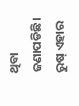ଥିବା ଜଣାପଡିଛି। ରୁଷ୍ ଏହାର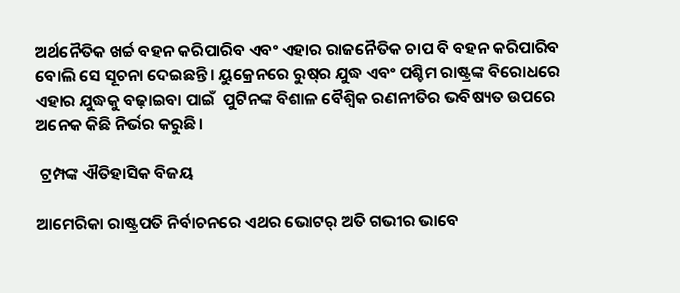ଅର୍ଥନୈତିକ ଖର୍ଚ୍ଚ ବହନ କରିପାରିବ ଏବଂ ଏହାର ରାଜନୈତିକ ଚାପ ବି ବହନ କରିପାରିବ ବୋଲି ସେ ସୂଚନା ଦେଇଛନ୍ତି। ୟୁକ୍ରେନରେ ରୁଷ୍‌ର ଯୁଦ୍ଧ ଏବଂ ପଶ୍ଚିମ ରାଷ୍ଟ୍ରଙ୍କ ବିରୋଧରେ ଏହାର ଯୁଦ୍ଧକୁ ବଢ଼ାଇବା ପାଇଁ  ପୁଟିନଙ୍କ ବିଶାଳ ବୈଶ୍ବିକ ରଣନୀତିର ଭବିଷ୍ୟତ ଉପରେ ଅନେକ କିଛି ନିର୍ଭର କରୁଛି।

 ଟ୍ରମ୍ପଙ୍କ ଐତିହାସିକ ବିଜୟ

ଆମେରିକା ରାଷ୍ଟ୍ରପତି ନିର୍ବାଚନରେ ଏଥର ଭୋଟର୍‌ ଅତି ଗଭୀର ଭାବେ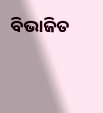ବିଭାଜିତ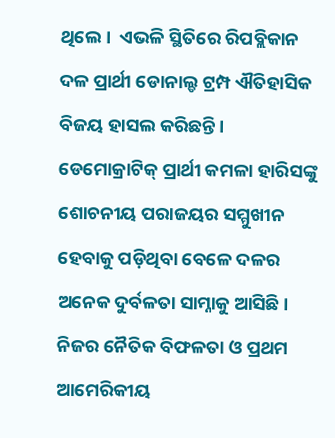ଥିଲେ।  ଏଭଳି ସ୍ଥିତିରେ ରିପବ୍ଲିକାନ ଦଳ ପ୍ରାର୍ଥୀ ଡୋନାଲ୍ଡ ଟ୍ରମ୍ପ ଐତିହାସିକ ବିଜୟ ହାସଲ କରିଛନ୍ତି। ଡେମୋକ୍ରାଟିକ୍‌ ପ୍ରାର୍ଥୀ କମଳା ହାରିସଙ୍କୁ ଶୋଚନୀୟ ପରାଜୟର ସମ୍ମୁଖୀନ ହେବାକୁ ପଡ଼ିଥିବା ବେଳେ ଦଳର ଅନେକ ଦୁର୍ବଳତା ସାମ୍ନାକୁ ଆସିଛି। ନିଜର ନୈତିକ ବିଫଳତା ଓ ପ୍ରଥମ ଆମେରିକୀୟ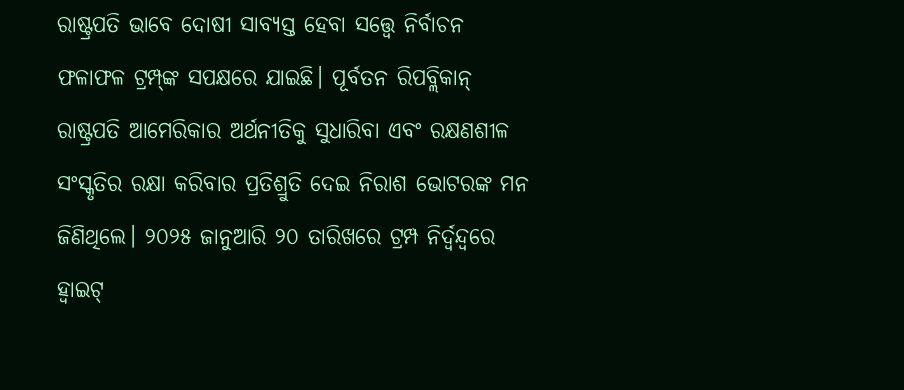ରାଷ୍ଟ୍ରପତି ଭାବେ ଦୋଷୀ ସାବ୍ୟସ୍ତ ହେବା ସତ୍ତ୍ବେ ନିର୍ବାଚନ ଫଳାଫଳ ଟ୍ରମ୍ପ୍‌ଙ୍କ ସପକ୍ଷରେ ଯାଇଛି। ପୂର୍ବତନ ରିପବ୍ଲିକାନ୍ ରାଷ୍ଟ୍ରପତି ଆମେରିକାର ଅର୍ଥନୀତିକୁ ସୁଧାରିବା ଏବଂ ରକ୍ଷଣଶୀଳ ସଂସ୍କୃତିର ରକ୍ଷା କରିବାର ପ୍ରତିଶ୍ରୁତି ଦେଇ ନିରାଶ ଭୋଟରଙ୍କ ମନ ଜିଣିଥିଲେ। ୨୦୨୫ ଜାନୁଆରି ୨୦ ତାରିଖରେ ଟ୍ରମ୍ପ ନିର୍ଦ୍ବନ୍ଦ୍ବରେ ହ୍ବାଇଟ୍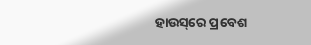ହାଉସ୍‌ରେ ପ୍ରବେଶ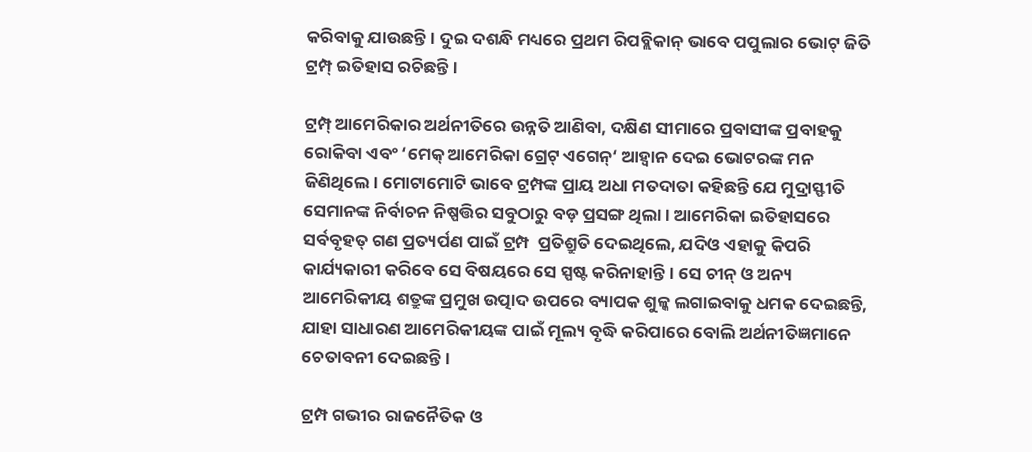କରିବାକୁ ଯାଉଛନ୍ତି। ଦୁଇ ଦଶନ୍ଧି ମଧ୍ୟରେ ପ୍ରଥମ ରିପବ୍ଲିକାନ୍ ଭାବେ ପପୁଲାର ଭୋଟ୍ ଜିତି ଟ୍ରମ୍ପ୍‌ ଇତିହାସ ରଚିଛନ୍ତି।

ଟ୍ରମ୍ପ୍ ଆମେରିକାର ଅର୍ଥନୀତିରେ ଉନ୍ନତି ଆଣିବା, ଦକ୍ଷିଣ ସୀମାରେ ପ୍ରବାସୀଙ୍କ ପ୍ରବାହକୁ ରୋକିବା ଏବଂ ‘ମେକ୍ ଆମେରିକା ଗ୍ରେଟ୍ ଏଗେନ୍‘ ଆହ୍ୱାନ ଦେଇ ଭୋଟରଙ୍କ ମନ ଜିଣିଥିଲେ। ମୋଟାମୋଟି ଭାବେ ଟ୍ରମ୍ପଙ୍କ ପ୍ରାୟ ଅଧା ମତଦାତା କହିଛନ୍ତି ଯେ ମୁଦ୍ରାସ୍ଫୀତି ସେମାନଙ୍କ ନିର୍ବାଚନ ନିଷ୍ପତ୍ତିର ସବୁଠାରୁ ବଡ଼ ପ୍ରସଙ୍ଗ ଥିଲା। ଆମେରିକା ଇତିହାସରେ ସର୍ବବୃହତ୍ ଗଣ ପ୍ରତ୍ୟର୍ପଣ ପାଇଁ ଟ୍ରମ୍ପ  ପ୍ରତିଶ୍ରୁତି ଦେଇଥିଲେ, ଯଦିଓ ଏହାକୁ କିପରି କାର୍ଯ୍ୟକାରୀ କରିବେ ସେ ବିଷୟରେ ସେ ସ୍ପଷ୍ଟ କରିନାହାନ୍ତି। ସେ ଚୀନ୍‌ ଓ ଅନ୍ୟ ଆମେରିକୀୟ ଶତ୍ରୁଙ୍କ ପ୍ରମୁଖ ଉତ୍ପାଦ ଉପରେ ବ୍ୟାପକ ଶୁଳ୍କ ଲଗାଇବାକୁ ଧମକ ଦେଇଛନ୍ତି, ଯାହା ସାଧାରଣ ଆମେରିକୀୟଙ୍କ ପାଇଁ ମୂଲ୍ୟ ବୃଦ୍ଧି କରିପାରେ ବୋଲି ଅର୍ଥନୀତିଜ୍ଞମାନେ ଚେତାବନୀ ଦେଇଛନ୍ତି।

ଟ୍ରମ୍ପ ଗଭୀର ରାଜନୈତିକ ଓ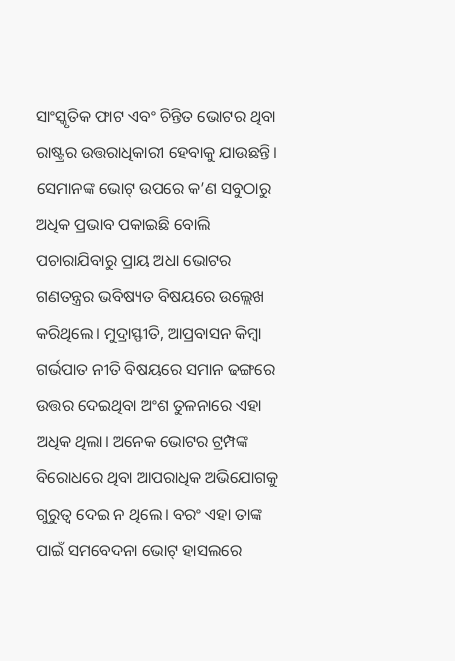ସାଂସ୍କୃତିକ ଫାଟ ଏବଂ ଚିନ୍ତିତ ଭୋଟର ଥିବା ରାଷ୍ଟ୍ରର ଉତ୍ତରାଧିକାରୀ ହେବାକୁ ଯାଉଛନ୍ତି। ସେମାନଙ୍କ ଭୋଟ୍ ଉପରେ କ’ଣ ସବୁଠାରୁ ଅଧିକ ପ୍ରଭାବ ପକାଇଛି ବୋଲି ପଚାରାଯିବାରୁ ପ୍ରାୟ ଅଧା ଭୋଟର ଗଣତନ୍ତ୍ରର ଭବିଷ୍ୟତ ବିଷୟରେ ଉଲ୍ଲେଖ କରିଥିଲେ। ମୁଦ୍ରାସ୍ଫୀତି, ଆପ୍ରବାସନ କିମ୍ବା ଗର୍ଭପାତ ନୀତି ବିଷୟରେ ସମାନ ଢଙ୍ଗରେ ଉତ୍ତର ଦେଇଥିବା ଅଂଶ ତୁଳନାରେ ଏହା ଅଧିକ ଥିଲା। ଅନେକ ଭୋଟର ଟ୍ରମ୍ପଙ୍କ ବିରୋଧରେ ଥିବା ଆପରାଧିକ ଅଭିଯୋଗକୁ ଗୁରୁତ୍ବ ଦେଇ ନ ଥିଲେ। ବରଂ ଏହା ତାଙ୍କ ପାଇଁ ସମବେଦନା ଭୋଟ୍‌ ହାସଲରେ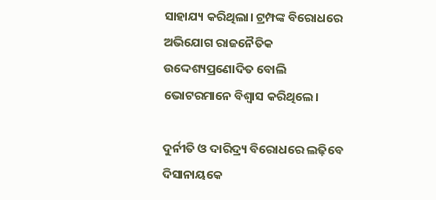ସାହାଯ୍ୟ କରିଥିଲା। ଟ୍ରମ୍ପଙ୍କ ବିରୋଧରେ ଅଭିଯୋଗ ରାଜନୈତିକ ଉଦ୍ଦେଶ୍ୟପ୍ରଣୋଦିତ ବୋଲି ଭୋଟରମାନେ ବିଶ୍ବାସ କରିଥିଲେ।

ଦୁର୍ନୀତି ଓ ଦାରିଦ୍ର୍ୟ ବିରୋଧରେ ଲଢ଼ିବେ ଦିସାନାୟକେ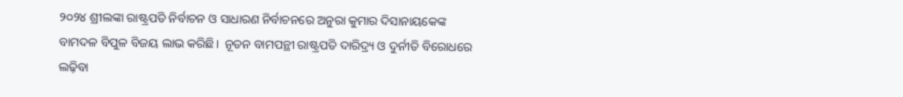୨୦୨୪ ଶ୍ରୀଲଙ୍କା ରାଷ୍ଟ୍ରପତି ନିର୍ବାଚନ ଓ ସାଧାରଣ ନିର୍ବାଚନରେ ଅନୁରା କୁମାର ଦିସାନାୟକେଙ୍କ ବାମଦଳ ବିପୁଳ ବିଜୟ ଲାଭ କରିଛି।  ନୂତନ ବାମପନ୍ଥୀ ରାଷ୍ଟ୍ରପତି ଦାରିଦ୍ର୍ୟ ଓ ଦୁର୍ନୀତି ବିରୋଧରେ ଲଢ଼ିବା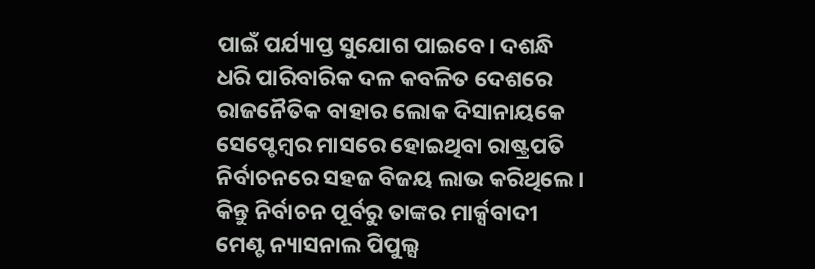ପାଇଁ ପର୍ଯ୍ୟାପ୍ତ ସୁଯୋଗ ପାଇବେ। ଦଶନ୍ଧି ଧରି ପାରିବାରିକ ଦଳ କବଳିତ ଦେଶରେ ରାଜନୈତିକ ବାହାର ଲୋକ ଦିସାନାୟକେ ସେପ୍ଟେମ୍ବର ମାସରେ ହୋଇଥିବା ରାଷ୍ଟ୍ରପତି ନିର୍ବାଚନରେ ସହଜ ବିଜୟ ଲାଭ କରିଥିଲେ। କିନ୍ତୁ ନିର୍ବାଚନ ପୂର୍ବରୁ ତାଙ୍କର ମାର୍କ୍ସବାଦୀ ମେଣ୍ଟ ନ୍ୟାସନାଲ ପିପୁଲ୍ସ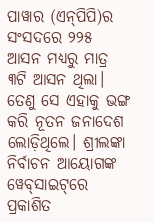ପାୱାର (ଏନ୍‌ପିପି)ର ସଂସଦରେ ୨୨୫ ଆସନ ମଧ୍ୟରୁ ମାତ୍ର ୩ଟି ଆସନ ଥିଲା। ତେଣୁ ସେ ଏହାକୁ ଭଙ୍ଗ କରି ନୂତନ ଜନାଦେଶ ଲୋଡ଼ିଥିଲେ। ଶ୍ରୀଲଙ୍କା ନିର୍ବାଚନ ଆୟୋଗଙ୍କ ୱେବ୍‌ସାଇଟ୍‌ରେ ପ୍ରକାଶିତ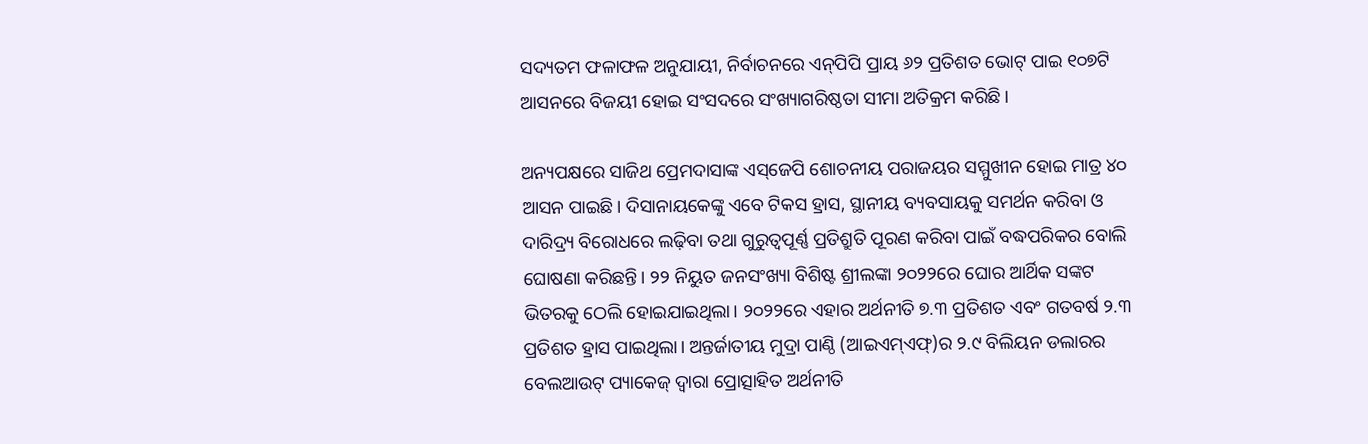ସଦ୍ୟତମ ଫଳାଫଳ ଅନୁଯାୟୀ, ନିର୍ବାଚନରେ ଏନ୍‌ପିପି ପ୍ରାୟ ୬୨ ପ୍ରତିଶତ ଭୋଟ୍ ପାଇ ୧୦୭ଟି ଆସନରେ ବିଜୟୀ ହୋଇ ସଂସଦରେ ସଂଖ୍ୟାଗରିଷ୍ଠତା ସୀମା ଅତିକ୍ରମ କରିଛି।

ଅନ୍ୟପକ୍ଷରେ ସାଜିଥ ପ୍ରେମଦାସାଙ୍କ ଏସ୍‌ଜେପି ଶୋଚନୀୟ ପରାଜୟର ସମ୍ମୁଖୀନ ହୋଇ ମାତ୍ର ୪୦ ଆସନ ପାଇଛି। ଦିସାନାୟକେଙ୍କୁ ଏବେ ଟିକସ ହ୍ରାସ, ସ୍ଥାନୀୟ ବ୍ୟବସାୟକୁ ସମର୍ଥନ କରିବା ଓ ଦାରିଦ୍ର୍ୟ ବିରୋଧରେ ଲଢ଼ିବା ତଥା ଗୁରୁତ୍ୱପୂର୍ଣ୍ଣ ପ୍ରତିଶ୍ରୁତି ପୂରଣ କରିବା ପାଇଁ ବଦ୍ଧପରିକର ବୋଲି ଘୋଷଣା କରିଛନ୍ତି। ୨୨ ନିୟୁତ ଜନସଂଖ୍ୟା ବିଶିଷ୍ଟ ଶ୍ରୀଲଙ୍କା ୨୦୨୨ରେ ଘୋର ଆର୍ଥିକ ସଙ୍କଟ ଭିତରକୁ ଠେଲି ହୋଇଯାଇଥିଲା। ୨୦୨୨ରେ ଏହାର ଅର୍ଥନୀତି ୭.୩ ପ୍ରତିଶତ ଏବଂ ଗତବର୍ଷ ୨.୩ ପ୍ରତିଶତ ହ୍ରାସ ପାଇଥିଲା। ଅନ୍ତର୍ଜାତୀୟ ମୁଦ୍ରା ପାଣ୍ଠି (ଆଇଏମ୍‌ଏଫ୍‌)ର ୨.୯ ବିଲିୟନ ଡଲାରର ବେଲଆଉଟ୍ ପ୍ୟାକେଜ୍ ଦ୍ୱାରା ପ୍ରୋତ୍ସାହିତ ଅର୍ଥନୀତି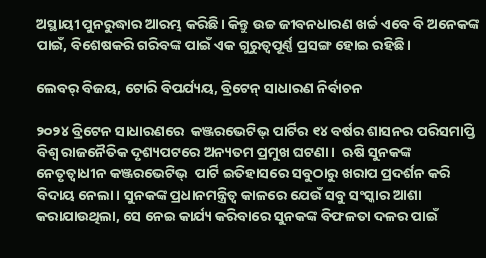ଅସ୍ଥାୟୀ ପୁନରୁଦ୍ଧାର ଆରମ୍ଭ କରିଛି। କିନ୍ତୁ ଉଚ୍ଚ ଜୀବନଧାରଣ ଖର୍ଚ୍ଚ ଏବେ ବି ଅନେକଙ୍କ ପାଇଁ, ବିଶେଷକରି ଗରିବଙ୍କ ପାଇଁ ଏକ ଗୁରୁତ୍ୱପୂର୍ଣ୍ଣ ପ୍ରସଙ୍ଗ ହୋଇ ରହିଛି।

ଲେବର୍‌ ବିଜୟ, ଟୋରି ବିପର୍ଯ୍ୟୟ, ବ୍ରିଟେନ୍‌ ସାଧାରଣ ନିର୍ବାଚନ

୨୦୨୪ ବ୍ରିଟେନ ସାଧାରଣରେ  କଞ୍ଜରଭେଟିଭ୍‌ ପାର୍ଟିର ୧୪ ବର୍ଷର ଶାସନର ପରିସମାପ୍ତି ବିଶ୍ବ ରାଜନୈତିକ ଦୃଶ୍ୟପଟରେ ଅନ୍ୟତମ ପ୍ରମୁଖ ଘଟଣା।  ଋଷି ସୁନକଙ୍କ ନେତୃତ୍ୱାଧୀନ କଞ୍ଜରଭେଟିଭ୍‌  ପାର୍ଟି ଇତିହାସରେ ସବୁଠାରୁ ଖରାପ ପ୍ରଦର୍ଶନ କରି ବିଦାୟ ନେଲା। ସୁନକଙ୍କ ପ୍ରଧାନମନ୍ତ୍ରିତ୍ବ କାଳରେ ଯେଉଁ ସବୁ ସଂସ୍କାର ଆଶା କରାଯାଉଥି‌ଲା, ସେ ନେଇ କାର୍ଯ୍ୟ କରିବାରେ ସୁନକଙ୍କ ବିଫଳତା ଦଳର ପାଇଁ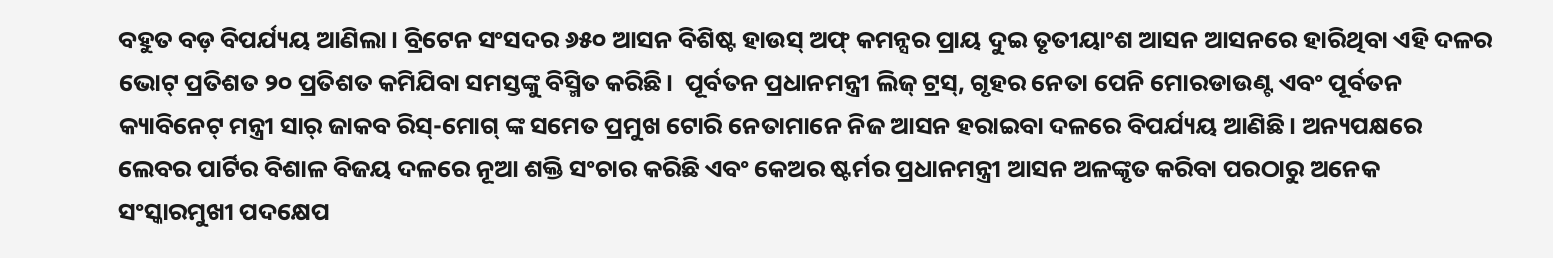ବହୁତ ବଡ଼ ବିପର୍ଯ୍ୟୟ ଆଣିଲା। ବ୍ରିଟେନ ସଂସଦର ୬୫୦ ଆସନ ବିଶିଷ୍ଟ ହାଉସ୍ ଅଫ୍ କମନ୍ସର ପ୍ରାୟ ଦୁଇ ତୃତୀୟାଂଶ ଆସନ ଆସନରେ ହାରିଥିବା ଏହି ଦଳର ଭୋଟ୍‌ ପ୍ରତିଶତ ୨୦ ପ୍ରତିଶତ କମିଯିବା ସମସ୍ତଙ୍କୁ ବିସ୍ମିତ କରିଛି।  ପୂର୍ବତନ ପ୍ରଧାନମନ୍ତ୍ରୀ ଲିଜ୍ ଟ୍ରସ୍, ଗୃହର ନେତା ପେନି ମୋରଡାଉଣ୍ଟ ଏବଂ ପୂର୍ବତନ କ୍ୟାବିନେଟ୍ ମନ୍ତ୍ରୀ ସାର୍ ଜାକବ ରିସ୍-ମୋଗ୍ ଙ୍କ ସମେତ ପ୍ରମୁଖ ଟୋରି ନେତାମାନେ ନିଜ ଆସନ ହରାଇବା ଦଳରେ ବିପର୍ଯ୍ୟୟ ଆଣିଛି। ଅନ୍ୟପକ୍ଷରେ ଲେବର ପାର୍ଟିର ବିଶାଳ ବିଜୟ ଦଳରେ ନୂଆ ଶକ୍ତି ସଂଚାର କରିଛି ଏବଂ କେଅର ଷ୍ଟର୍ମର ପ୍ରଧାନମନ୍ତ୍ରୀ ଆସନ ଅଳଙ୍କୃତ କରିବା ପରଠାରୁ ଅନେକ  ସଂସ୍କାରମୁଖୀ ପଦକ୍ଷେପ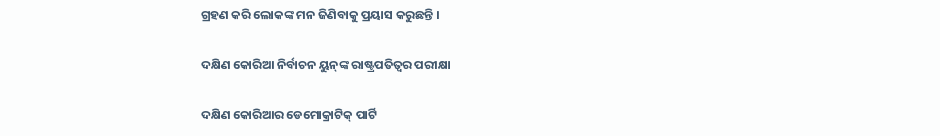ଗ୍ରହଣ କରି ଲୋକଙ୍କ ମନ ଜିଣିବାକୁ ପ୍ରୟାସ କରୁଛନ୍ତି ।

ଦକ୍ଷିଣ କୋରିଆ ନିର୍ବାଚନ ୟୁନ୍‌ଙ୍କ ରାଷ୍ଟ୍ରପତିତ୍ବର ପରୀକ୍ଷା

ଦକ୍ଷିଣ କୋରିଆର ଡେମୋକ୍ରାଟିକ୍ ପାର୍ଟି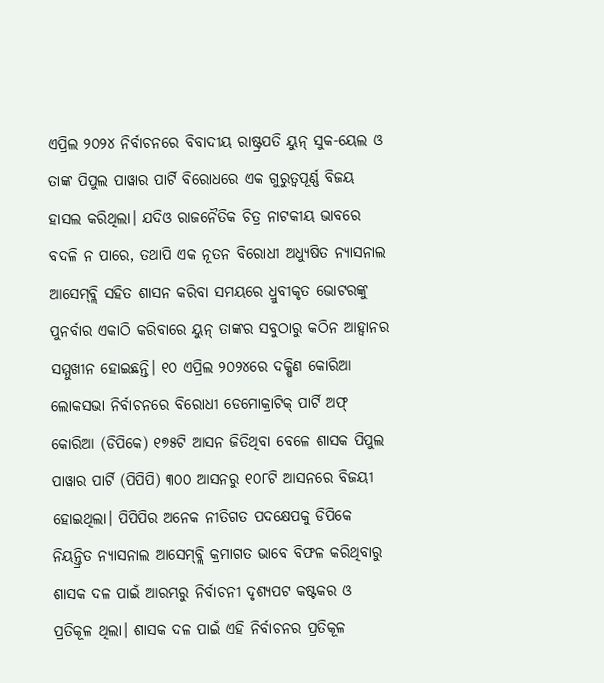ଏପ୍ରିଲ ୨୦୨୪ ନିର୍ବାଚନରେ ବିବାଦୀୟ ରାଷ୍ଟ୍ରପତି ୟୁନ୍ ସୁକ-ୟେଲ ଓ ତାଙ୍କ ପିପୁଲ ପାୱାର ପାର୍ଟି ବିରୋଧରେ ଏକ ଗୁରୁତ୍ୱପୂର୍ଣ୍ଣ ବିଜୟ ହାସଲ କରିଥିଲା। ଯଦିଓ ରାଜନୈତିକ ଚିତ୍ର ନାଟକୀୟ ଭାବରେ ବଦଳି ନ ପାରେ, ତଥାପି ଏକ ନୂତନ ବିରୋଧୀ ଅଧ୍ୟୁଷିତ ନ୍ୟାସନାଲ ଆସେମ୍‌ବ୍ଲି ସହିତ ଶାସନ କରିବା ସମୟରେ ଧ୍ରୁବୀକୃତ ଭୋଟରଙ୍କୁ ପୁନର୍ବାର ଏକାଠି କରିବାରେ ୟୁନ୍ ତାଙ୍କର ସବୁଠାରୁ କଠିନ ଆହ୍ୱାନର ସମ୍ମୁଖୀନ ହୋଇଛନ୍ତି। ୧୦ ଏପ୍ରିଲ ୨୦୨୪ରେ ଦକ୍ଷିଣ କୋରିଆ ଲୋକସଭା ନିର୍ବାଚନରେ ବିରୋଧୀ ଡେମୋକ୍ରାଟିକ୍ ପାର୍ଟି ଅଫ୍ କୋରିଆ (ଡିପିକେ) ୧୭୫ଟି ଆସନ ଜିତିଥିବା ବେଳେ ଶାସକ ପିପୁଲ ପାୱାର ପାର୍ଟି (ପିପିପି) ୩୦୦ ଆସନରୁ ୧୦୮ଟି ଆସନରେ ବିଜୟୀ ହୋଇଥିଲା। ପିପିପିର ଅନେକ ନୀତିଗତ ପଦକ୍ଷେପକୁ ଡିପିକେ ନିୟନ୍ତ୍ରିତ ନ୍ୟାସନାଲ ଆସେମ୍‌ବ୍ଲି କ୍ରମାଗତ ଭାବେ ବିଫଳ କରିଥିବାରୁ ଶାସକ ଦଳ ପାଇଁ ଆରମ୍ଭରୁ ନିର୍ବାଚନୀ ଦୃଶ୍ୟପଟ କଷ୍ଟକର ଓ ପ୍ରତିକୂଳ ଥିଲା। ଶାସକ ଦଳ ପାଇଁ ଏହି ନିର୍ବାଚନର ପ୍ରତିକୂଳ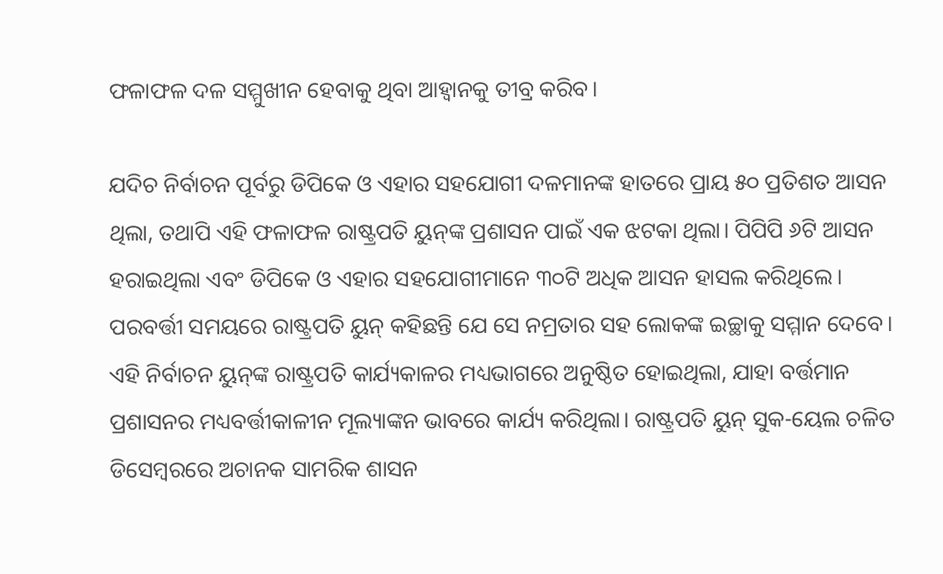ଫଳାଫଳ ଦଳ ସମ୍ମୁଖୀନ ହେବାକୁ ଥିବା ଆହ୍ୱାନକୁ ତୀବ୍ର କରିବ।

ଯଦିଚ ନିର୍ବାଚନ ପୂର୍ବରୁ ଡିପିକେ ଓ ଏହାର ସହଯୋଗୀ ଦଳମାନଙ୍କ ହାତରେ ପ୍ରାୟ ୫୦ ପ୍ରତିଶତ ଆସନ ଥିଲା, ତଥାପି ଏହି ଫଳାଫଳ ରାଷ୍ଟ୍ରପତି ୟୁନ୍‌ଙ୍କ ପ୍ରଶାସନ ପାଇଁ ଏକ ଝଟକା ଥିଲା। ପିପିପି ୬ଟି ଆସନ ହରାଇଥିଲା ଏବଂ ଡିପିକେ ଓ ଏହାର ସହଯୋଗୀମାନେ ୩୦ଟି ଅଧିକ ଆସନ ହାସଲ କରିଥିଲେ। ପରବର୍ତ୍ତୀ ସମୟରେ ରାଷ୍ଟ୍ରପତି ୟୁନ୍ କହିଛନ୍ତି ଯେ ସେ ନମ୍ରତାର ସହ ଲୋକଙ୍କ ଇଚ୍ଛାକୁ ସମ୍ମାନ ଦେବେ। ଏହି ନିର୍ବାଚନ ୟୁନ୍‌ଙ୍କ ରାଷ୍ଟ୍ରପତି କାର୍ଯ୍ୟକାଳର ମଧ୍ୟଭାଗରେ ଅନୁଷ୍ଠିତ ହୋଇଥିଲା, ଯାହା ବର୍ତ୍ତମାନ ପ୍ରଶାସନର ମଧ୍ୟବର୍ତ୍ତୀକାଳୀନ ମୂଲ୍ୟାଙ୍କନ ଭାବରେ କାର୍ଯ୍ୟ କରିଥିଲା। ରାଷ୍ଟ୍ରପତି ୟୁନ୍ ସୁକ-ୟେଲ ଚଳିତ ଡିସେମ୍ବରରେ ଅଚାନକ ସାମରିକ ଶାସନ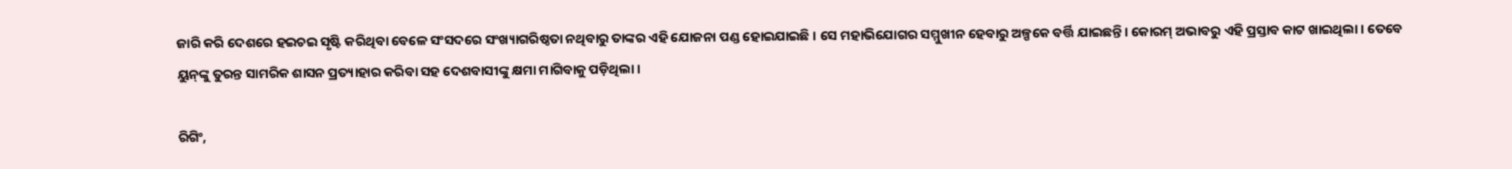ଜାରି କରି ଦେଶରେ ହଇଚଇ ସୃଷ୍ଟି କରିଥିବା ବେଳେ ସଂସଦରେ ସଂଖ୍ୟାଗରିଷ୍ଠତା ନଥିବାରୁ ତାଙ୍କର ଏହି ଯୋଜନା ପଣ୍ଡ ହୋଇଯାଇଛି। ସେ ମହାଭିଯୋଗର ସମ୍ମୁଖୀନ ହେବାରୁ ଅଳ୍ପକେ ବର୍ତ୍ତି ଯାଇଛନ୍ତି। କୋରମ୍‌ ଅଭାବରୁ ଏହି ପ୍ରସ୍ତାବ କାଟ ଖାଇଥିଲା। ତେବେ ୟୁନ୍‌ଙ୍କୁ ତୁରନ୍ତ ସାମରିକ ଶାସନ ପ୍ରତ୍ୟାହାର କରିବା ସହ ଦେଶବାସୀଙ୍କୁ କ୍ଷମା ମାଗିବାକୁ ପଡ଼ିଥିଲା।

ରିଗିଂ,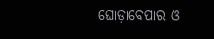ଘୋଡ଼ାବେପାର ଓ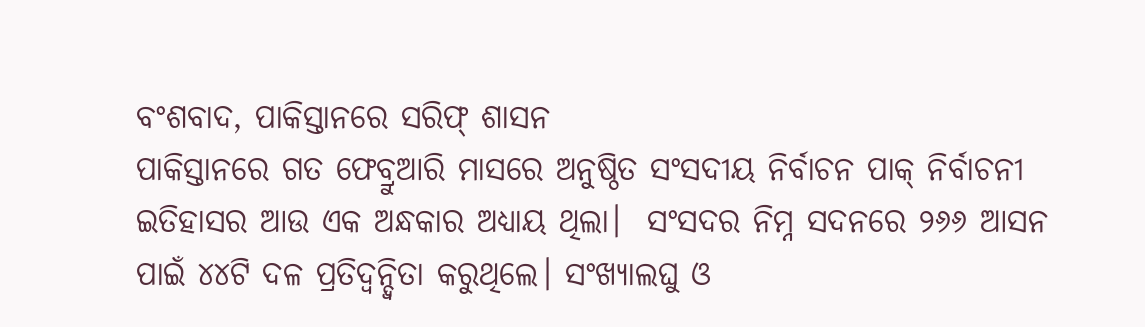ବଂଶବାଦ, ପାକିସ୍ତାନରେ ସରିଫ୍‌ ଶାସନ
ପାକିସ୍ତାନରେ ଗତ ଫେବ୍ରୁଆରି ମାସରେ ଅନୁଷ୍ଠିତ ସଂସଦୀୟ ନିର୍ବାଚନ ପାକ୍‌ ନିର୍ବାଚନୀ ଇତିହାସର ଆଉ ଏକ ଅନ୍ଧକାର ଅଧ୍ୟାୟ ଥିଲା।  ସଂସଦର ନିମ୍ନ ସଦନରେ ୨୬୬ ଆସନ ପାଇଁ ୪୪ଟି ଦଳ ପ୍ରତିଦ୍ୱନ୍ଦ୍ୱିତା କରୁଥିଲେ। ସଂଖ୍ୟାଲଘୁ ଓ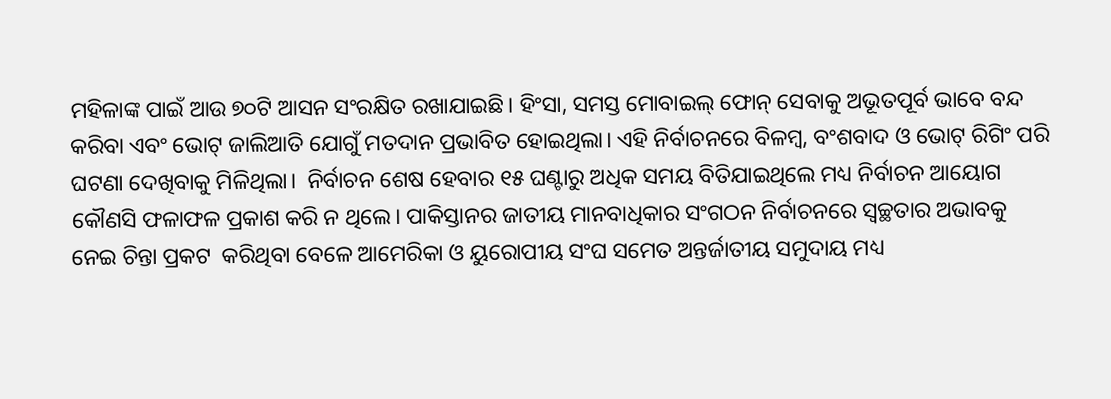ମହିଳାଙ୍କ ପାଇଁ ଆଉ ୭୦ଟି ଆସନ ସଂରକ୍ଷିତ ରଖାଯାଇଛି। ହିଂସା, ସମସ୍ତ ମୋବାଇଲ୍ ଫୋନ୍ ସେବାକୁ ଅଭୂତପୂର୍ବ ଭାବେ ବନ୍ଦ କରିବା ଏବଂ ଭୋଟ୍ ଜାଲିଆତି ଯୋଗୁଁ ମତଦାନ ପ୍ରଭାବିତ ହୋଇଥିଲା। ଏହି ନିର୍ବାଚନରେ ବିଳମ୍ବ, ବଂଶବାଦ ଓ ଭୋଟ୍ ରିଗିଂ ପରି ଘଟଣା ଦେଖିବାକୁ ମିଳିଥିଲା।  ନିର୍ବାଚନ ଶେଷ ହେବାର ୧୫ ଘଣ୍ଟାରୁ ଅଧିକ ସମୟ ବିତିଯାଇଥିଲେ ମଧ୍ୟ ନିର୍ବାଚନ ଆୟୋଗ କୌଣସି ଫଳାଫଳ ପ୍ରକାଶ କରି ନ ଥିଲେ। ପାକିସ୍ତାନର ଜାତୀୟ ମାନବାଧିକାର ସଂଗଠନ ନିର୍ବାଚନରେ ସ୍ୱଚ୍ଛତାର ଅଭାବକୁ ନେଇ ଚିନ୍ତା ପ୍ରକଟ  କରିଥିବା ବେଳେ ଆମେରିକା ଓ ୟୁରୋପୀୟ ସଂଘ ସମେତ ଅନ୍ତର୍ଜାତୀୟ ସମୁଦାୟ ମଧ୍ୟ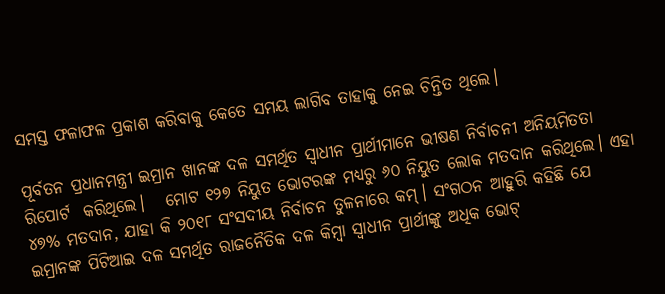ସମସ୍ତ ଫଳାଫଳ ପ୍ରକାଶ କରିବାକୁ କେତେ ସମୟ ଲାଗିବ ତାହାକୁ ନେଇ ଚିନ୍ତିତ ଥିଲେ।

ପୂର୍ବତନ ପ୍ରଧାନମନ୍ତ୍ରୀ ଇମ୍ରାନ ଖାନଙ୍କ ଦଳ ସମର୍ଥିତ ସ୍ୱାଧୀନ ପ୍ରାର୍ଥୀମାନେ ଭୀଷଣ ନିର୍ବାଚନୀ ଅନିୟମିତତା ରିପୋର୍ଟ  କରିଥିଲେ।   ମୋଟ ୧୨୭ ନିୟୁତ ଭୋଟରଙ୍କ ମଧ୍ୟରୁ ୬୦ ନିୟୁତ ଲୋକ ମତଦାନ କରିଥିଲେ। ଏହା ୪୭% ମତଦାନ, ଯାହା କି ୨୦୧୮ ସଂସଦୀୟ ନିର୍ବାଚନ ତୁଳନାରେ କମ୍। ସଂଗଠନ ଆହୁରି କହିଛି ଯେ ଇମ୍ରାନଙ୍କ ପିଟିଆଇ ଦଳ ସମର୍ଥିତ ରାଜନୈତିକ ଦଳ କିମ୍ବା ସ୍ୱାଧୀନ ପ୍ରାର୍ଥୀଙ୍କୁ ଅଧିକ ଭୋଟ୍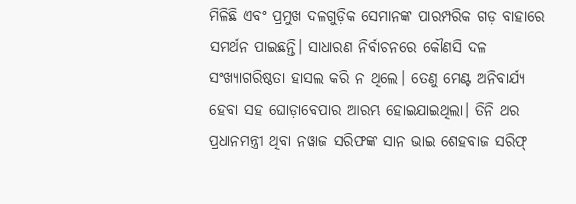ମିଳିଛି ଏବଂ ପ୍ରମୁଖ ଦଳଗୁଡ଼ିକ ସେମାନଙ୍କ ପାରମ୍ପରିକ ଗଡ଼ ବାହାରେ ସମର୍ଥନ ପାଇଛନ୍ତି। ସାଧାରଣ ନିର୍ବାଚନରେ କୌଣସି ଦଳ ସଂଖ୍ୟାଗରିଷ୍ଠତା ହାସଲ କରି ନ ଥିଲେ। ତେଣୁ ମେଣ୍ଟ ଅନିବାର୍ଯ୍ୟ ହେବା ସହ ଘୋଡ଼ାବେପାର ଆରମ୍ଭ ହୋଇଯାଇଥିଲା। ତିନି ଥର ପ୍ରଧାନମନ୍ତ୍ରୀ ଥିବା ନୱାଜ ସରିଫଙ୍କ ସାନ ଭାଇ ଶେହବାଜ ସରିଫ୍‌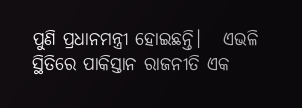ପୁଣି ପ୍ରଧାନମନ୍ତ୍ରୀ ହୋଇଛନ୍ତି।   ଏଭଳି ସ୍ଥିତିରେ ପାକିସ୍ତାନ ରାଜନୀତି ଏକ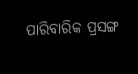ପାରିବାରିକ ପ୍ରସଙ୍ଗ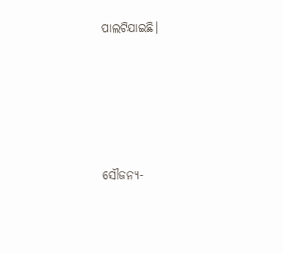ପାଲଟିଯାଇଛି।







ସୌଜନ୍ୟ-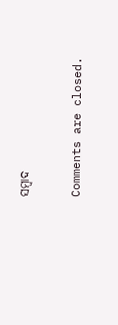ସମ୍ୱାଦ

Comments are closed.